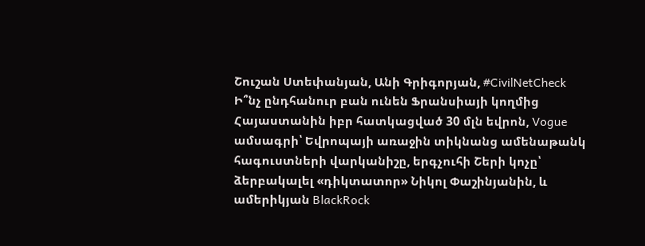Շուշան Ստեփանյան, Անի Գրիգորյան, #CivilNetCheck
Ի՞նչ ընդհանուր բան ունեն Ֆրանսիայի կողմից Հայաստանին իբր հատկացված 30 մլն եվրոն, Vogue ամսագրի՝ Եվրոպայի առաջին տիկնանց ամենաթանկ հագուստների վարկանիշը, երգչուհի Շերի կոչը՝ ձերբակալել «դիկտատոր» Նիկոլ Փաշինյանին, և ամերիկյան BlackRock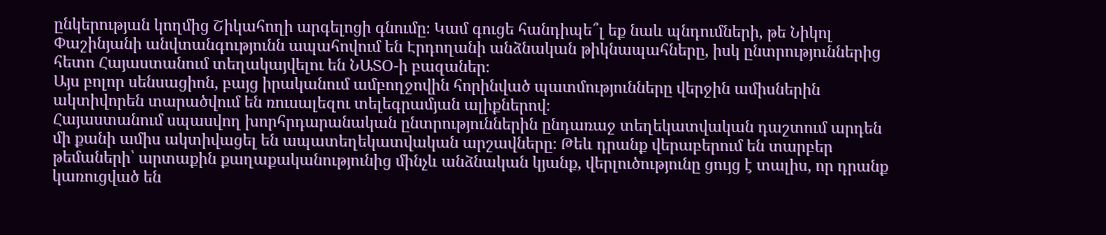ընկերության կողմից Շիկահողի արգելոցի գնումը։ Կամ գուցե հանդիպե՞լ եք նաև պնդումների, թե Նիկոլ Փաշինյանի անվտանգությունն ապահովում են Էրդողանի անձնական թիկնապահները, իսկ ընտրություններից հետո Հայաստանում տեղակայվելու են ՆԱՏՕ-ի բազաներ։
Այս բոլոր սենսացիոն, բայց իրականում ամբողջովին հորինված պատմությունները վերջին ամիսներին ակտիվորեն տարածվում են ռուսալեզու տելեգրամյան ալիքներով։
Հայաստանում սպասվող խորհրդարանական ընտրություններին ընդառաջ տեղեկատվական դաշտում արդեն մի քանի ամիս ակտիվացել են ապատեղեկատվական արշավները։ Թեև դրանք վերաբերում են տարբեր թեմաների՝ արտաքին քաղաքականությունից մինչև անձնական կյանք, վերլուծությունը ցույց է տալիս, որ դրանք կառուցված են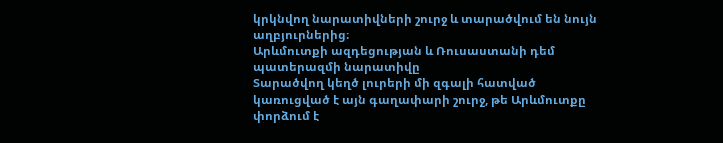կրկնվող նարատիվների շուրջ և տարածվում են նույն աղբյուրներից։
Արևմուտքի ազդեցության և Ռուսաստանի դեմ պատերազմի նարատիվը
Տարածվող կեղծ լուրերի մի զգալի հատված կառուցված է այն գաղափարի շուրջ, թե Արևմուտքը փորձում է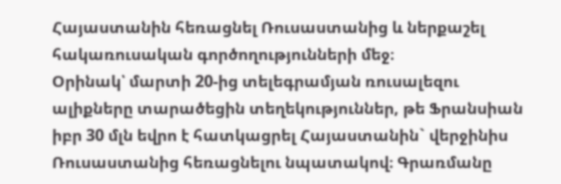Հայաստանին հեռացնել Ռուսաստանից և ներքաշել հակառուսական գործողությունների մեջ։
Օրինակ՝ մարտի 20-ից տելեգրամյան ռուսալեզու ալիքները տարածեցին տեղեկություններ, թե Ֆրանսիան իբր 30 մլն եվրո է հատկացրել Հայաստանին` վերջինիս Ռուսաստանից հեռացնելու նպատակով։ Գրառմանը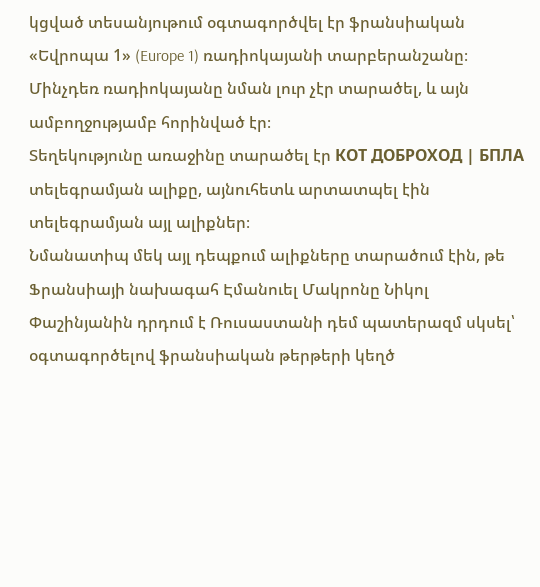կցված տեսանյութում օգտագործվել էր ֆրանսիական «Եվրոպա 1» (Europe 1) ռադիոկայանի տարբերանշանը։ Մինչդեռ ռադիոկայանը նման լուր չէր տարածել, և այն ամբողջությամբ հորինված էր։
Տեղեկությունը առաջինը տարածել էր КОТ ДОБРОХОД | БПЛА տելեգրամյան ալիքը, այնուհետև արտատպել էին տելեգրամյան այլ ալիքներ։
Նմանատիպ մեկ այլ դեպքում ալիքները տարածում էին, թե Ֆրանսիայի նախագահ Էմանուել Մակրոնը Նիկոլ Փաշինյանին դրդում է Ռուսաստանի դեմ պատերազմ սկսել՝ օգտագործելով ֆրանսիական թերթերի կեղծ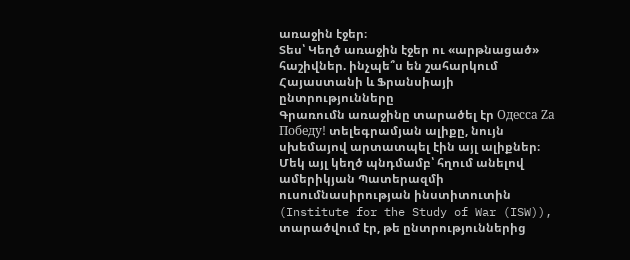առաջին էջեր։
Տես՝ Կեղծ առաջին էջեր ու «արթնացած» հաշիվներ. ինչպե՞ս են շահարկում Հայաստանի և Ֆրանսիայի ընտրությունները
Գրառումն առաջինը տարածել էր Одесса Zа Победу! տելեգրամյան ալիքը, նույն սխեմայով արտատպել էին այլ ալիքներ։
Մեկ այլ կեղծ պնդմամբ՝ հղում անելով ամերիկյան Պատերազմի ուսումնասիրության ինստիտուտին (Institute for the Study of War (ISW)), տարածվում էր, թե ընտրություններից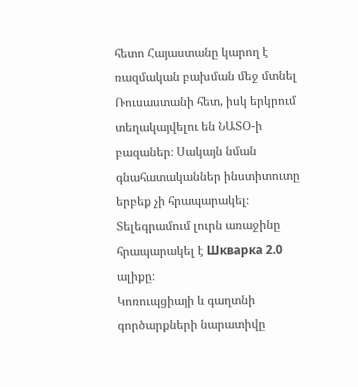հետո Հայաստանը կարող է ռազմական բախման մեջ մտնել Ռուսաստանի հետ, իսկ երկրում տեղակայվելու են ՆԱՏՕ-ի բազաներ։ Սակայն նման գնահատականներ ինստիտուտը երբեք չի հրապարակել։ Տելեգրամում լուրն առաջինը հրապարակել է Шкварка 2.0 ալիքը։
Կոռուպցիայի և գաղտնի գործարքների նարատիվը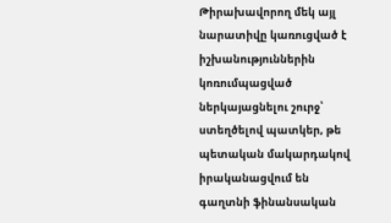Թիրախավորող մեկ այլ նարատիվը կառուցված է իշխանություններին կոռումպացված ներկայացնելու շուրջ՝ ստեղծելով պատկեր, թե պետական մակարդակով իրականացվում են գաղտնի ֆինանսական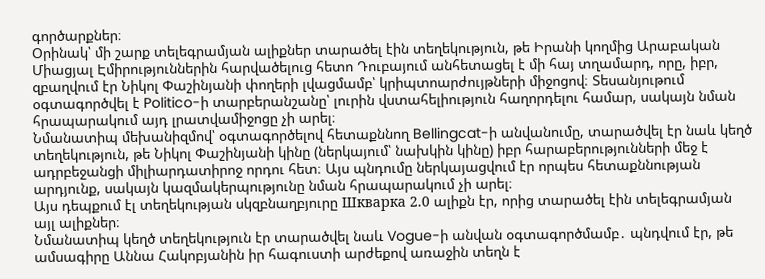գործարքներ։
Օրինակ՝ մի շարք տելեգրամյան ալիքներ տարածել էին տեղեկություն, թե Իրանի կողմից Արաբական Միացյալ Էմիրություններին հարվածելուց հետո Դուբայում անհետացել է մի հայ տղամարդ, որը, իբր, զբաղվում էր Նիկոլ Փաշինյանի փողերի լվացմամբ՝ կրիպտոարժույթների միջոցով։ Տեսանյութում օգտագործվել է Politico-ի տարբերանշանը՝ լուրին վստահելիություն հաղորդելու համար, սակայն նման հրապարակում այդ լրատվամիջոցը չի արել։
Նմանատիպ մեխանիզմով՝ օգտագործելով հետաքննող Bellingcat-ի անվանումը, տարածվել էր նաև կեղծ տեղեկություն, թե Նիկոլ Փաշինյանի կինը (ներկայում՝ նախկին կինը) իբր հարաբերությունների մեջ է ադրբեջանցի միլիարդատիրոջ որդու հետ։ Այս պնդումը ներկայացվում էր որպես հետաքննության արդյունք, սակայն կազմակերպությունը նման հրապարակում չի արել։
Այս դեպքում էլ տեղեկության սկզբնաղբյուրը Шкварка 2.0 ալիքն էր, որից տարածել էին տելեգրամյան այլ ալիքներ։
Նմանատիպ կեղծ տեղեկություն էր տարածվել նաև Vogue-ի անվան օգտագործմամբ․ պնդվում էր, թե ամսագիրը Աննա Հակոբյանին իր հագուստի արժեքով առաջին տեղն է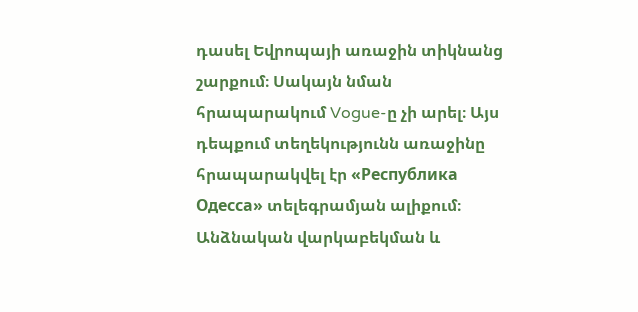դասել Եվրոպայի առաջին տիկնանց շարքում։ Սակայն նման հրապարակում Vogue-ը չի արել։ Այս դեպքում տեղեկությունն առաջինը հրապարակվել էր «Республика Одесса» տելեգրամյան ալիքում։
Անձնական վարկաբեկման և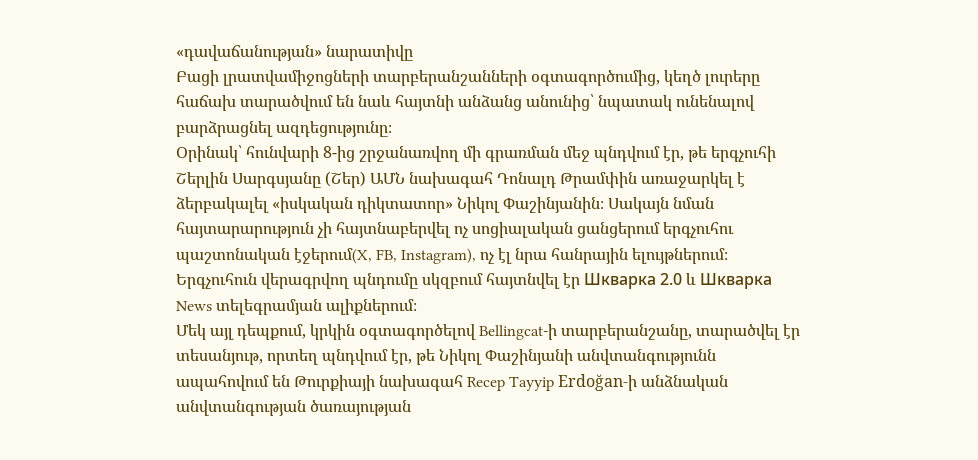«դավաճանության» նարատիվը
Բացի լրատվամիջոցների տարբերանշանների օգտագործումից, կեղծ լուրերը հաճախ տարածվում են նաև հայտնի անձանց անունից՝ նպատակ ունենալով բարձրացնել ազդեցությունը։
Օրինակ՝ հունվարի 8-ից շրջանառվող մի գրառման մեջ պնդվում էր, թե երգչուհի Շերլին Սարգսյանը (Շեր) ԱՄՆ նախագահ Դոնալդ Թրամփին առաջարկել է ձերբակալել «իսկական դիկտատոր» Նիկոլ Փաշինյանին։ Սակայն նման հայտարարություն չի հայտնաբերվել ոչ սոցիալական ցանցերում երգչուհու պաշտոնական էջերում(X, FB, Instagram), ոչ էլ նրա հանրային ելույթներում։
Երգչուհուն վերագրվող պնդումը սկզբում հայտնվել էր Шкварка 2.0 և Шкварка News տելեգրամյան ալիքներում։
Մեկ այլ դեպքում, կրկին օգտագործելով Bellingcat-ի տարբերանշանը, տարածվել էր տեսանյութ, որտեղ պնդվում էր, թե Նիկոլ Փաշինյանի անվտանգությունն ապահովում են Թուրքիայի նախագահ Recep Tayyip Erdoğan-ի անձնական անվտանգության ծառայության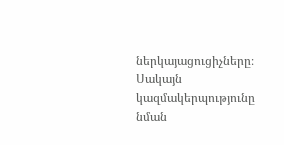ներկայացուցիչները։ Սակայն կազմակերպությունը նման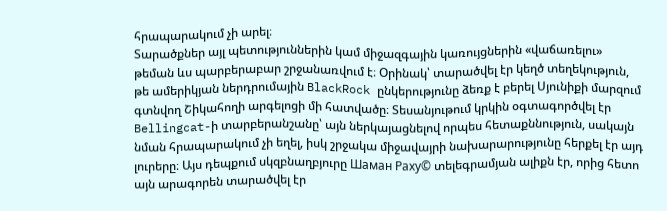հրապարակում չի արել։
Տարածքներ այլ պետություններին կամ միջազգային կառույցներին «վաճառելու» թեման ևս պարբերաբար շրջանառվում է։ Օրինակ՝ տարածվել էր կեղծ տեղեկություն, թե ամերիկյան ներդրումային BlackRock ընկերությունը ձեռք է բերել Սյունիքի մարզում գտնվող Շիկահողի արգելոցի մի հատվածը։ Տեսանյութում կրկին օգտագործվել էր Bellingcat-ի տարբերանշանը՝ այն ներկայացնելով որպես հետաքննություն, սակայն նման հրապարակում չի եղել, իսկ շրջակա միջավայրի նախարարությունը հերքել էր այդ լուրերը։ Այս դեպքում սկզբնաղբյուրը Шаман Раху© տելեգրամյան ալիքն էր, որից հետո այն արագորեն տարածվել էր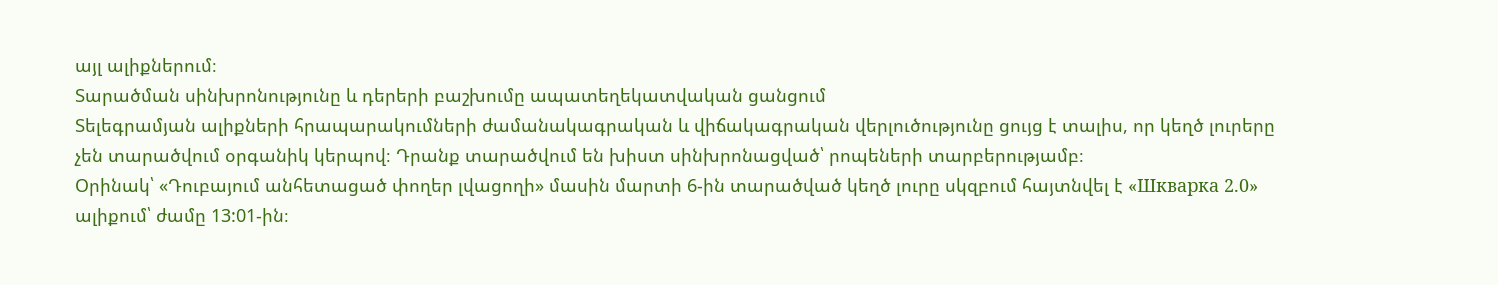այլ ալիքներում։
Տարածման սինխրոնությունը և դերերի բաշխումը ապատեղեկատվական ցանցում
Տելեգրամյան ալիքների հրապարակումների ժամանակագրական և վիճակագրական վերլուծությունը ցույց է տալիս, որ կեղծ լուրերը չեն տարածվում օրգանիկ կերպով։ Դրանք տարածվում են խիստ սինխրոնացված՝ րոպեների տարբերությամբ։
Օրինակ՝ «Դուբայում անհետացած փողեր լվացողի» մասին մարտի 6-ին տարածված կեղծ լուրը սկզբում հայտնվել է «Шкварка 2.0» ալիքում՝ ժամը 13:01-ին։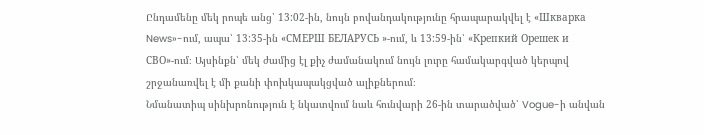Ընդամենը մեկ րոպե անց՝ 13:02-ին, նույն բովանդակությունը հրապարակվել է «Шкварка News»-ում, ապա՝ 13:35-ին «СМЕРШ БЕЛАРУСЬ »-ում, և 13:59-ին՝ «Крепкий Орешек и СВО»-ում։ Այսինքն՝ մեկ ժամից էլ քիչ ժամանակում նույն լուրը համակարգված կերպով շրջանառվել է մի քանի փոխկապակցված ալիքներում։
Նմանատիպ սինխրոնություն է նկատվում նաև հունվարի 26-ին տարածված՝ Vogue-ի անվան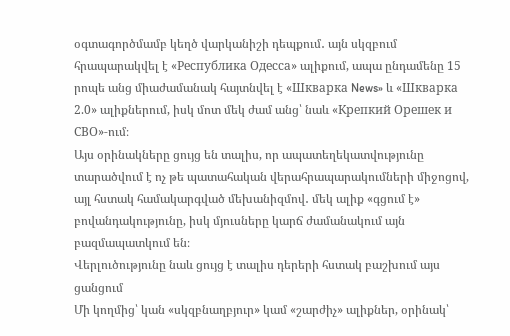օգտագործմամբ կեղծ վարկանիշի դեպքում․ այն սկզբում հրապարակվել է «Республика Одесса» ալիքում, ապա ընդամենը 15 րոպե անց միաժամանակ հայտնվել է «Шкварка News» և «Шкварка 2.0» ալիքներում, իսկ մոտ մեկ ժամ անց՝ նաև «Крепкий Орешек и СВО»-ում։
Այս օրինակները ցույց են տալիս, որ ապատեղեկատվությունը տարածվում է ոչ թե պատահական վերահրապարակումների միջոցով, այլ հստակ համակարգված մեխանիզմով․ մեկ ալիք «գցում է» բովանդակությունը, իսկ մյուսները կարճ ժամանակում այն բազմապատկում են։
Վերլուծությունը նաև ցույց է տալիս դերերի հստակ բաշխում այս ցանցում
Մի կողմից՝ կան «սկզբնաղբյուր» կամ «շարժիչ» ալիքներ, օրինակ՝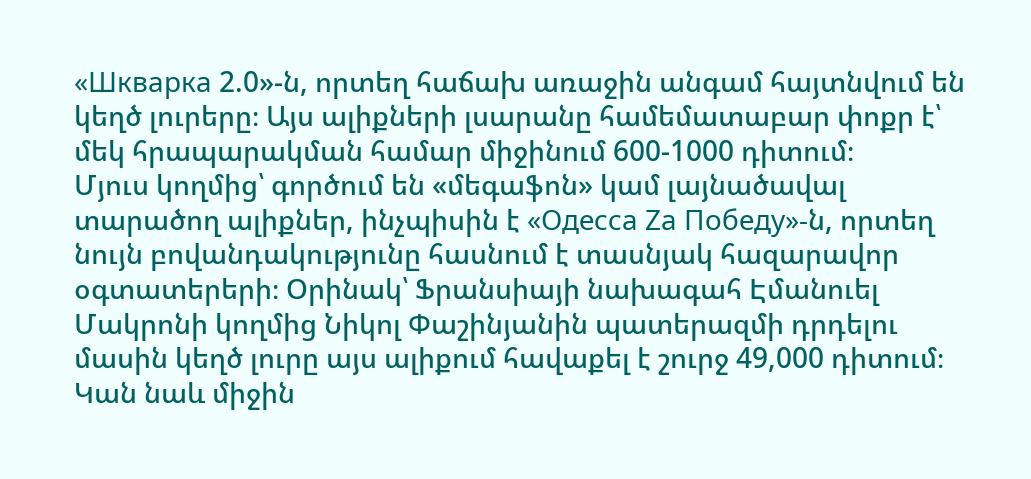«Шкварка 2.0»-ն, որտեղ հաճախ առաջին անգամ հայտնվում են կեղծ լուրերը։ Այս ալիքների լսարանը համեմատաբար փոքր է՝ մեկ հրապարակման համար միջինում 600-1000 դիտում։
Մյուս կողմից՝ գործում են «մեգաֆոն» կամ լայնածավալ տարածող ալիքներ, ինչպիսին է «Одесса Zа Победу»-ն, որտեղ նույն բովանդակությունը հասնում է տասնյակ հազարավոր օգտատերերի։ Օրինակ՝ Ֆրանսիայի նախագահ Էմանուել Մակրոնի կողմից Նիկոլ Փաշինյանին պատերազմի դրդելու մասին կեղծ լուրը այս ալիքում հավաքել է շուրջ 49,000 դիտում։
Կան նաև միջին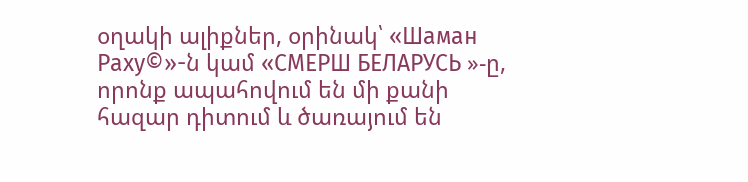օղակի ալիքներ, օրինակ՝ «Шаман Раху©»-ն կամ «СМЕРШ БЕЛАРУСЬ »-ը, որոնք ապահովում են մի քանի հազար դիտում և ծառայում են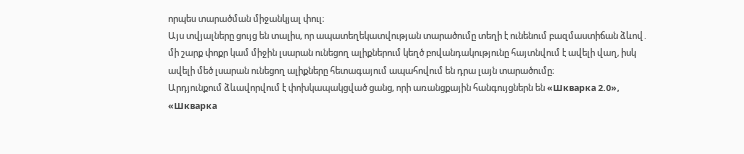որպես տարածման միջանկյալ փուլ։
Այս տվյալները ցույց են տալիս, որ ապատեղեկատվության տարածումը տեղի է ունենում բազմաստիճան ձևով․ մի շարք փոքր կամ միջին լսարան ունեցող ալիքներում կեղծ բովանդակությունը հայտնվում է ավելի վաղ, իսկ ավելի մեծ լսարան ունեցող ալիքները հետագայում ապահովում են դրա լայն տարածումը։
Արդյունքում ձևավորվում է փոխկապակցված ցանց, որի առանցքային հանգույցներն են «Шкварка 2.0», «Шкварка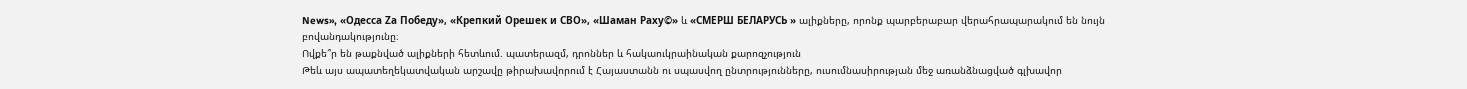News», «Одесса Zа Победу», «Крепкий Орешек и СВО», «Шаман Раху©» և «СМЕРШ БЕЛАРУСЬ » ալիքները, որոնք պարբերաբար վերահրապարակում են նույն բովանդակությունը։
Ովքե՞ր են թաքնված ալիքների հետևում. պատերազմ, դրոններ և հակաուկրաինական քարոզչություն
Թեև այս ապատեղեկատվական արշավը թիրախավորում է Հայաստանն ու սպասվող ընտրությունները, ուսումնասիրության մեջ առանձնացված գլխավոր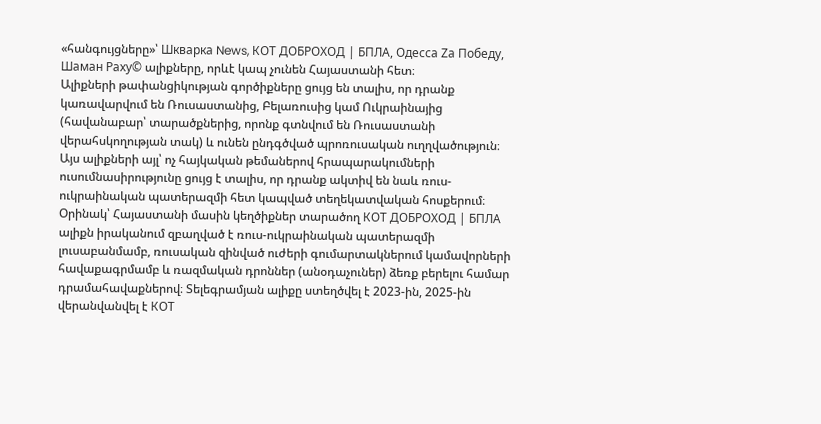«հանգույցները»՝ Шкварка News, КОТ ДОБРОХОД | БПЛА, Одесса Zа Победу, Шаман Раху© ալիքները, որևէ կապ չունեն Հայաստանի հետ։
Ալիքների թափանցիկության գործիքները ցույց են տալիս, որ դրանք կառավարվում են Ռուսաստանից, Բելառուսից կամ Ուկրաինայից (հավանաբար՝ տարածքներից, որոնք գտնվում են Ռուսաստանի վերահսկողության տակ) և ունեն ընդգծված պրոռուսական ուղղվածություն։
Այս ալիքների այլ՝ ոչ հայկական թեմաներով հրապարակումների ուսումնասիրությունը ցույց է տալիս, որ դրանք ակտիվ են նաև ռուս-ուկրաինական պատերազմի հետ կապված տեղեկատվական հոսքերում։
Օրինակ՝ Հայաստանի մասին կեղծիքներ տարածող КОТ ДОБРОХОД | БПЛА ալիքն իրականում զբաղված է ռուս-ուկրաինական պատերազմի լուսաբանմամբ, ռուսական զինված ուժերի գումարտակներում կամավորների հավաքագրմամբ և ռազմական դրոններ (անօդաչուներ) ձեռք բերելու համար դրամահավաքներով։ Տելեգրամյան ալիքը ստեղծվել է 2023-ին, 2025-ին վերանվանվել է КОТ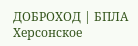ДОБРОХОД | БПЛА Херсонское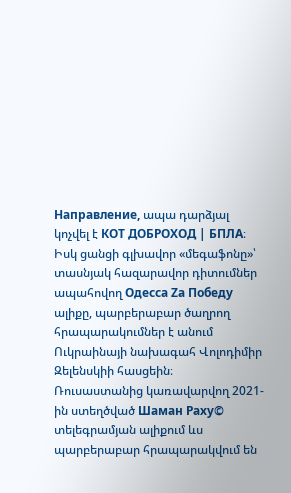Направление, ապա դարձյալ կոչվել է КОТ ДОБРОХОД | БПЛА։
Իսկ ցանցի գլխավոր «մեգաֆոնը»՝ տասնյակ հազարավոր դիտումներ ապահովող Одесса Zа Победу ալիքը, պարբերաբար ծաղրող հրապարակումներ է անում Ուկրաինայի նախագահ Վոլոդիմիր Զելենսկիի հասցեին։
Ռուսաստանից կառավարվող 2021-ին ստեղծված Шаман Раху© տելեգրամյան ալիքում ևս պարբերաբար հրապարակվում են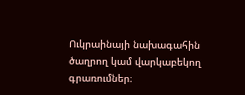Ուկրաինայի նախագահին ծաղրող կամ վարկաբեկող գրառումներ։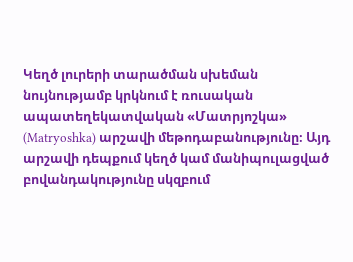Կեղծ լուրերի տարածման սխեման նույնությամբ կրկնում է ռուսական ապատեղեկատվական «Մատրյոշկա» (Matryoshka) արշավի մեթոդաբանությունը։ Այդ արշավի դեպքում կեղծ կամ մանիպուլացված բովանդակությունը սկզբում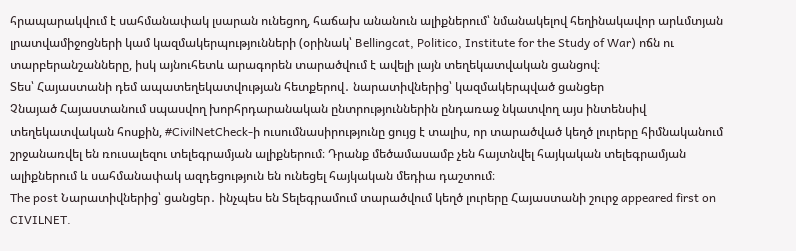հրապարակվում է սահմանափակ լսարան ունեցող, հաճախ անանուն ալիքներում՝ նմանակելով հեղինակավոր արևմտյան լրատվամիջոցների կամ կազմակերպությունների (օրինակ՝ Bellingcat, Politico, Institute for the Study of War) ոճն ու տարբերանշանները, իսկ այնուհետև արագորեն տարածվում է ավելի լայն տեղեկատվական ցանցով։
Տես՝ Հայաստանի դեմ ապատեղեկատվության հետքերով․ նարատիվներից՝ կազմակերպված ցանցեր
Չնայած Հայաստանում սպասվող խորհրդարանական ընտրություններին ընդառաջ նկատվող այս ինտենսիվ տեղեկատվական հոսքին, #CivilNetCheck-ի ուսումնասիրությունը ցույց է տալիս, որ տարածված կեղծ լուրերը հիմնականում շրջանառվել են ռուսալեզու տելեգրամյան ալիքներում։ Դրանք մեծամասամբ չեն հայտնվել հայկական տելեգրամյան ալիքներում և սահմանափակ ազդեցություն են ունեցել հայկական մեդիա դաշտում։
The post Նարատիվներից՝ ցանցեր․ ինչպես են Տելեգրամում տարածվում կեղծ լուրերը Հայաստանի շուրջ appeared first on CIVILNET.